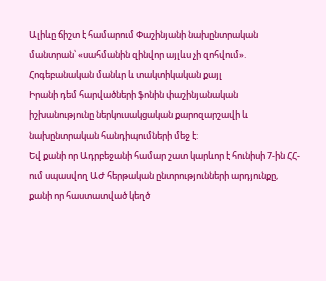Ալիևը ճիշտ է համարում Փաշինյանի նախընտրական մանտրան՝ «սահմանին զինվոր այլևս չի զոհվում». Հոգեբանական մանևր և տակտիկական քայլ
Իրանի դեմ հարվածների ֆոնին փաշինյանական իշխանությունը ներկուսակցական քարոզարշավի և նախընտրական հանդիպումների մեջ է:
Եվ քանի որ Ադրբեջանի համար շատ կարևոր է հունիսի 7-ին ՀՀ-ում սպասվող ԱԺ հերթական ընտրությունների արդյունքը, քանի որ հաստատված կեղծ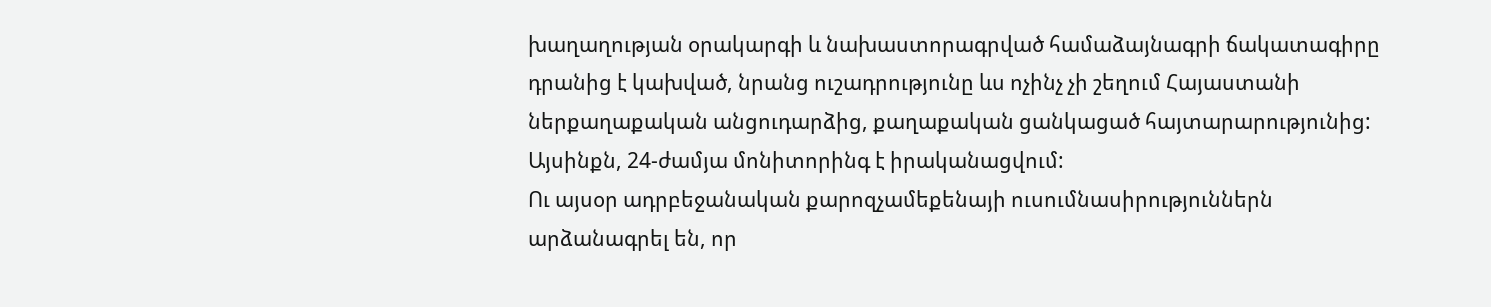խաղաղության օրակարգի և նախաստորագրված համաձայնագրի ճակատագիրը դրանից է կախված, նրանց ուշադրությունը ևս ոչինչ չի շեղում Հայաստանի ներքաղաքական անցուդարձից, քաղաքական ցանկացած հայտարարությունից: Այսինքն, 24-ժամյա մոնիտորինգ է իրականացվում:
Ու այսօր ադրբեջանական քարոզչամեքենայի ուսումնասիրություններն արձանագրել են, որ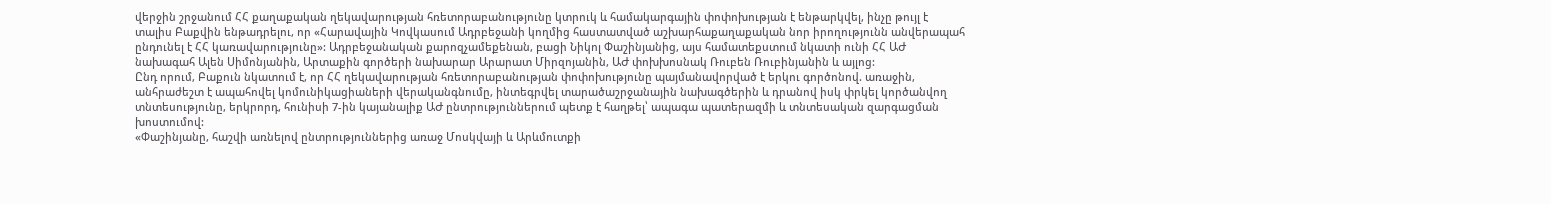վերջին շրջանում ՀՀ քաղաքական ղեկավարության հռետորաբանությունը կտրուկ և համակարգային փոփոխության է ենթարկվել, ինչը թույլ է տալիս Բաքվին ենթադրելու, որ «Հարավային Կովկասում Ադրբեջանի կողմից հաստատված աշխարհաքաղաքական նոր իրողությունն անվերապահ ընդունել է ՀՀ կառավարությունը»: Ադրբեջանական քարոզչամեքենան, բացի Նիկոլ Փաշինյանից, այս համատեքստում նկատի ունի ՀՀ ԱԺ նախագահ Ալեն Սիմոնյանին, Արտաքին գործերի նախարար Արարատ Միրզոյանին, ԱԺ փոխխոսնակ Ռուբեն Ռուբինյանին և այլոց:
Ընդ որում, Բաքուն նկատում է, որ ՀՀ ղեկավարության հռետորաբանության փոփոխությունը պայմանավորված է երկու գործոնով. առաջին, անհրաժեշտ է ապահովել կոմունիկացիաների վերականգնումը, ինտեգրվել տարածաշրջանային նախագծերին և դրանով իսկ փրկել կործանվող տնտեսությունը, երկրորդ, հունիսի 7-ին կայանալիք ԱԺ ընտրություններում պետք է հաղթել՝ ապագա պատերազմի և տնտեսական զարգացման խոստումով:
«Փաշինյանը, հաշվի առնելով ընտրություններից առաջ Մոսկվայի և Արևմուտքի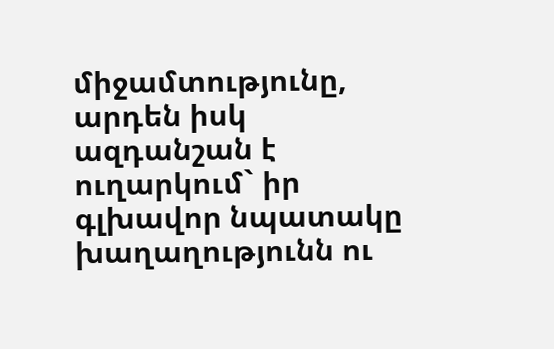միջամտությունը, արդեն իսկ ազդանշան է ուղարկում` իր գլխավոր նպատակը խաղաղությունն ու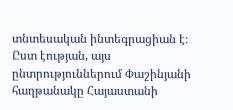տնտեսական ինտեգրացիան է։ Ըստ էության, այս ընտրություններում Փաշինյանի հաղթանակը Հայաստանի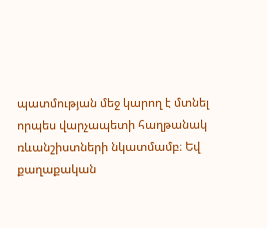պատմության մեջ կարող է մտնել որպես վարչապետի հաղթանակ ռևանշիստների նկատմամբ։ Եվ քաղաքական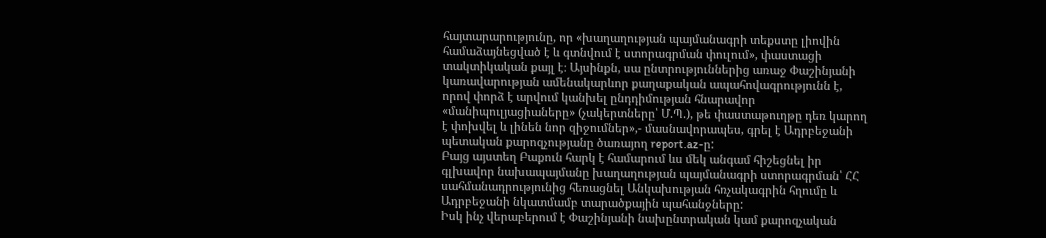հայտարարությունը, որ «խաղաղության պայմանագրի տեքստը լիովին համաձայնեցված է և գտնվում է ստորագրման փուլում», փաստացի տակտիկական քայլ է։ Այսինքն, սա ընտրություններից առաջ Փաշինյանի կառավարության ամենակարևոր քաղաքական ապահովագրությունն է, որով փորձ է արվում կանխել ընդդիմության հնարավոր «մանիպուլյացիաները» (չակերտները՝ Մ.Պ.), թե փաստաթուղթը դեռ կարող է փոխվել և լինեն նոր զիջումներ»,- մասնավորապես, գրել է Ադրբեջանի պետական քարոզչությանը ծառայող report.az-ը:
Բայց այստեղ Բաքուն հարկ է համարում ևս մեկ անգամ հիշեցնել իր գլխավոր նախապայմանը խաղաղության պայմանագրի ստորագրման՝ ՀՀ սահմանադրությունից հեռացնել Անկախության հռչակագրին հղումը և Ադրբեջանի նկատմամբ տարածքային պահանջները:
Իսկ ինչ վերաբերում է Փաշինյանի նախընտրական կամ քարոզչական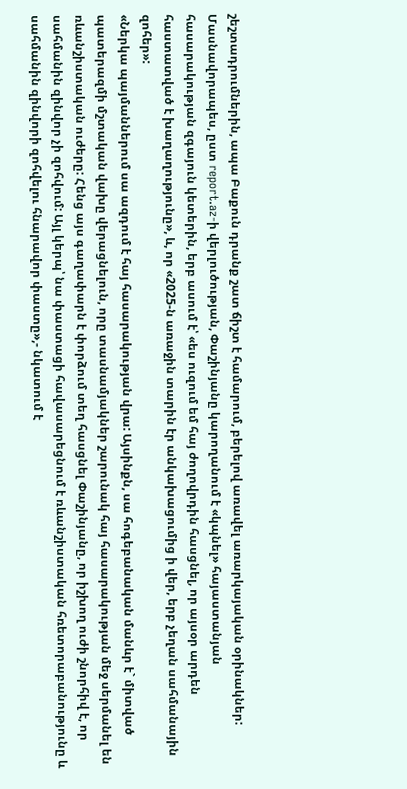շեշտադրումներին, ապա Բաքուն դրանք շատ ճիշտ է համարում, բերելով առավել առարկայական օրինակներ:
Մասնավորապես, ըստ report.az-ի վերլուծության, Փաշինյանը կարողանում է «կպնել» հայաստանյան հասարակության զգայուն կետերին, երբ ասում է՝ «ես ուզում եմ հայ ժողովրդին հասցնել, որ այսօր արդեն հաստատված է խաղաղությունը», և, որ «2025-ն առաջին տարին էր անկախացումից ի վեր, երբ չեղան սահմանային զոհեր»:
«Ներկա պայմաններում սա ազդում է հայ հասարակության վրա: Այսինքն, սա հոգեբանական մանևր է` միտված պատերազմի մշտական վախը վերացնելուն, որը տասնամյակներ շարունակ հայ հասարակության մեջ սերմանել են ռևանշիստական ուժերը: Հենց այս գաղափարն է փորձում տեղ հասցնել Փաշինյանը, որ իշխող ուժի շնորհիվ է, որ սահմանին զինվոր չի զոհվում: Այլ կերպ՝ նա փաստացի հավասարեցնում է ռևանշիստական հռետորաբանությունը և սահմանին զինվորի զոհվելու հնարավոր փաստը»,- նկատում է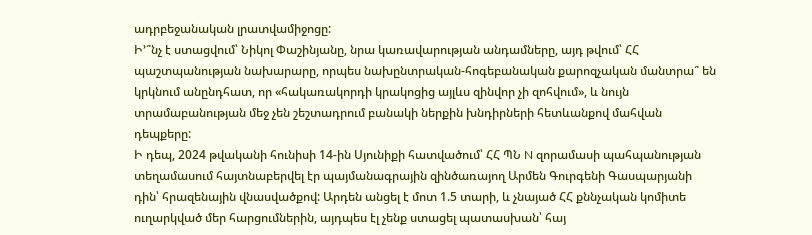ադրբեջանական լրատվամիջոցը:
Ի՚՞նչ է ստացվում՝ Նիկոլ Փաշինյանը, նրա կառավարության անդամները, այդ թվում՝ ՀՀ պաշտպանության նախարարը, որպես նախընտրական-հոգեբանական քարոզչական մանտրա՞ են կրկնում անընդհատ, որ «հակառակորդի կրակոցից այլևս զինվոր չի զոհվում», և նույն տրամաբանության մեջ չեն շեշտադրում բանակի ներքին խնդիրների հետևանքով մահվան դեպքերը:
Ի դեպ, 2024 թվականի հունիսի 14-ին Սյունիքի հատվածում՝ ՀՀ ՊՆ N զորամասի պահպանության տեղամասում հայտնաբերվել էր պայմանագրային զինծառայող Արմեն Գուրգենի Գասպարյանի դին՝ հրազենային վնասվածքով: Արդեն անցել է մոտ 1.5 տարի, և չնայած ՀՀ քննչական կոմիտե ուղարկված մեր հարցումներին, այդպես էլ չենք ստացել պատասխան՝ հայ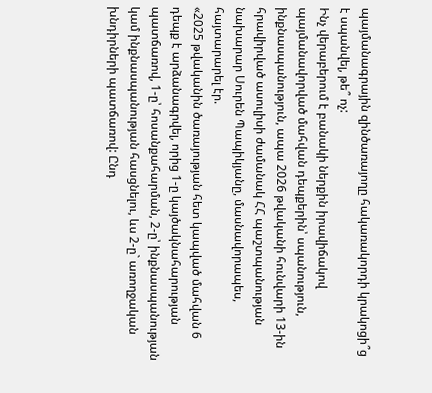պայմանագրային զինծառայողը հակառակորդի կրակոցի՞ց է սպանվել, թե՞ ոչ:
Ինչ վերաբերում է բանակի ներքին իրավիճակով պայմանավորված մահվան դեպքերին՝ սպանություն, ինքնասպանություն, ապա 2026 թվականի հունվարի 13-ին հրավիրված ասուլիսի ժամանակ ՀՀ պաշտպանության նախարար Սուրեն Պապիկյանը, մասնավորապես, հայտարարել էր.
«2025 թվականին ծառայության հետ կապված մահվան 6 դեպք է արձանագրվել, որից 1-ը կայծակնահարության պատճառով, 1-ը՝ հոսանքահարման, 2-ը՝ ինքնասպանության կամ ինքնասպանության հասցնելու, ևս 2-ը` առողջական խնդիրների պատճառով: Ընդ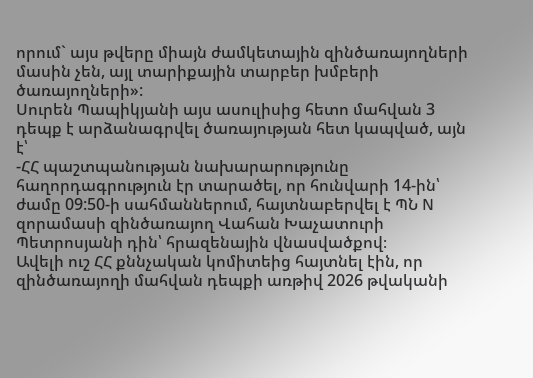որում` այս թվերը միայն ժամկետային զինծառայողների մասին չեն, այլ տարիքային տարբեր խմբերի ծառայողների»:
Սուրեն Պապիկյանի այս ասուլիսից հետո մահվան 3 դեպք է արձանագրվել ծառայության հետ կապված, այն է՝
-ՀՀ պաշտպանության նախարարությունը հաղորդագրություն էր տարածել, որ հունվարի 14-ին՝ ժամը 09:50-ի սահմաններում, հայտնաբերվել է ՊՆ N զորամասի զինծառայող Վահան Խաչատուրի Պետրոսյանի դին՝ հրազենային վնասվածքով։
Ավելի ուշ ՀՀ քննչական կոմիտեից հայտնել էին, որ զինծառայողի մահվան դեպքի առթիվ 2026 թվականի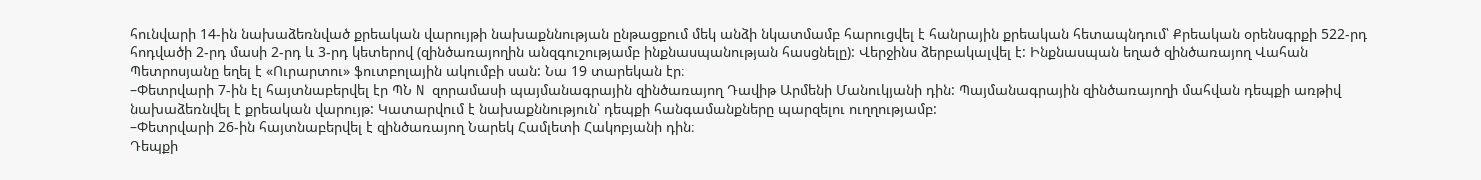հունվարի 14-ին նախաձեռնված քրեական վարույթի նախաքննության ընթացքում մեկ անձի նկատմամբ հարուցվել է հանրային քրեական հետապնդում՝ Քրեական օրենսգրքի 522-րդ հոդվածի 2-րդ մասի 2-րդ և 3-րդ կետերով (զինծառայողին անզգուշությամբ ինքնասպանության հասցնելը): Վերջինս ձերբակալվել է: Ինքնասպան եղած զինծառայող Վահան Պետրոսյանը եղել է «Ուրարտու» ֆուտբոլային ակումբի սան: Նա 19 տարեկան էր։
–Փետրվարի 7-ին էլ հայտնաբերվել էր ՊՆ N զորամասի պայմանագրային զինծառայող Դավիթ Արմենի Մանուկյանի դին: Պայմանագրային զինծառայողի մահվան դեպքի առթիվ նախաձեռնվել է քրեական վարույթ: Կատարվում է նախաքննություն՝ դեպքի հանգամանքները պարզելու ուղղությամբ:
–Փետրվարի 26-ին հայտնաբերվել է զինծառայող Նարեկ Համլետի Հակոբյանի դին։
Դեպքի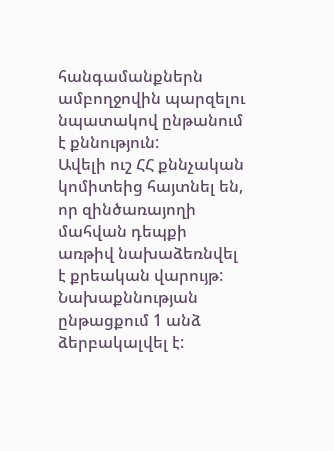հանգամանքներն ամբողջովին պարզելու նպատակով ընթանում է քննություն:
Ավելի ուշ ՀՀ քննչական կոմիտեից հայտնել են, որ զինծառայողի մահվան դեպքի առթիվ նախաձեռնվել է քրեական վարույթ: Նախաքննության ընթացքում 1 անձ ձերբակալվել է: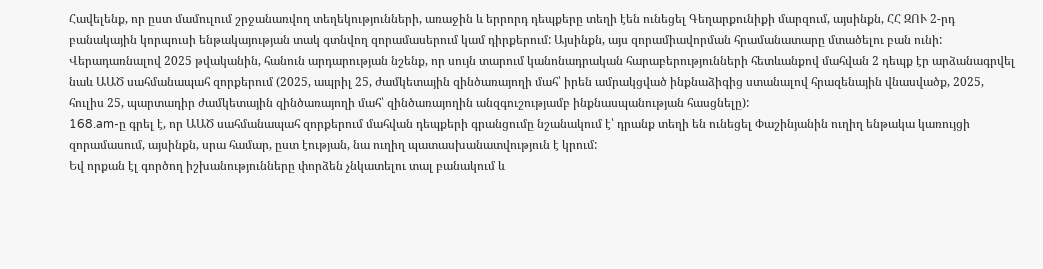Հավելենք, որ ըստ մամուլում շրջանառվող տեղեկությունների, առաջին և երրորդ դեպքերը տեղի էեն ունեցել Գեղարքունիքի մարզում, այսինքն, ՀՀ ԶՈՒ 2-րդ բանակային կորպուսի ենթակայության տակ գտնվող զորամասերում կամ դիրքերում: Այսինքն, այս զորամիավորման հրամանատարը մտածելու բան ունի:
Վերադառնալով 2025 թվականին, հանուն արդարության նշենք, որ սույն տարում կանոնադրական հարաբերությունների հետևանքով մահվան 2 դեպք էր արձանագրվել նաև ԱԱԾ սահմանապահ զորքերում (2025, ապրիլ 25, ժամկետային զինծառայողի մահ՝ իրեն ամրակցված ինքնաձիգից ստանալով հրազենային վնասվածք, 2025, հուլիս 25, պարտադիր ժամկետային զինծառայողի մահ՝ զինծառայողին անզգուշությամբ ինքնասպանության հասցնելը):
168.am-ը գրել է, որ ԱԱԾ սահմանապահ զորքերում մահվան դեպքերի գրանցումը նշանակում է՝ դրանք տեղի են ունեցել Փաշինյանին ուղիղ ենթակա կառույցի զորամասում, այսինքն, սրա համար, ըստ էության, նա ուղիղ պատասխանատվություն է կրում:
Եվ որքան էլ գործող իշխանությունները փորձեն չնկատելու տալ բանակում և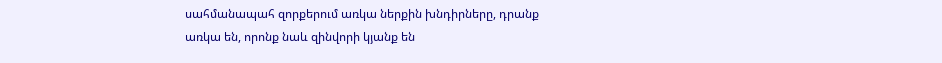սահմանապահ զորքերում առկա ներքին խնդիրները, դրանք առկա են, որոնք նաև զինվորի կյանք են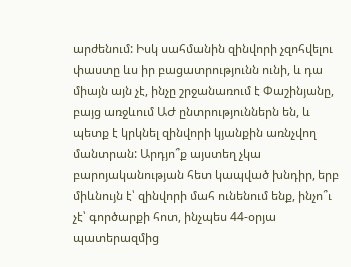արժենում: Իսկ սահմանին զինվորի չզոհվելու փաստը ևս իր բացատրությունն ունի, և դա միայն այն չէ, ինչը շրջանառում է Փաշինյանը, բայց առջևում ԱԺ ընտրություններն են, և պետք է կրկնել զինվորի կյանքին առնչվող մանտրան: Արդյո՞ք այստեղ չկա բարոյականության հետ կապված խնդիր, երբ միևնույն է՝ զինվորի մահ ունենում ենք, ինչո՞ւ չէ՝ գործարքի հոտ, ինչպես 44-օրյա պատերազմից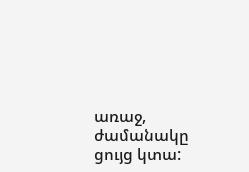առաջ, ժամանակը ցույց կտա: